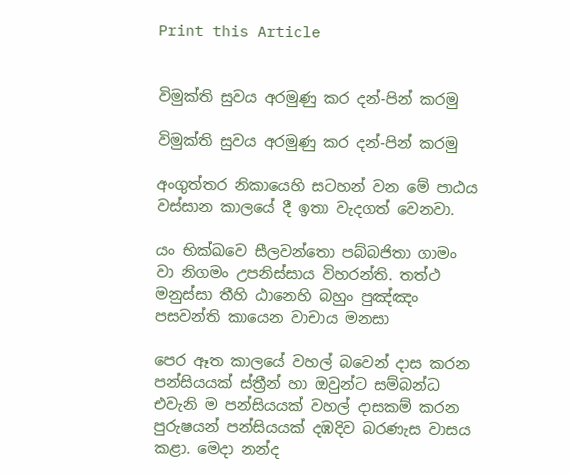Print this Article


විමුක්ති සුවය අරමුණු කර දන්-පින් කරමු

විමුක්ති සුවය අරමුණු කර දන්-පින් කරමු

අංගුත්තර නිකායෙහි සටහන් වන මේ පාඨය වස්සාන කාලයේ දී ඉතා වැදගත් වෙනවා.

යං භික්ඛවෙ සීලවන්තො පබ්බජිතා ගාමං වා නිගමං උපනිස්සාය විහරන්ති. තත්ථ මනුස්සා තීහි ඨානෙහි බහුං පුඤ්ඤං පසවන්ති කායෙන වාචාය මනසා

පෙර ඈත කාලයේ වහල් බවෙන් දාස කරන පන්සියයක් ස්ත්‍රීන් හා ඔවුන්ට සම්බන්ධ එවැනි ම පන්සියයක් වහල් දාසකම් කරන පුරුෂයන් පන්සියයක් දඹදිව බරණැස වාසය කළා. මෙදා නන්ද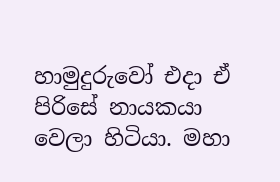හාමුදුරුවෝ එදා ඒ පිරිසේ නායකයා වෙලා හිටියා. මහා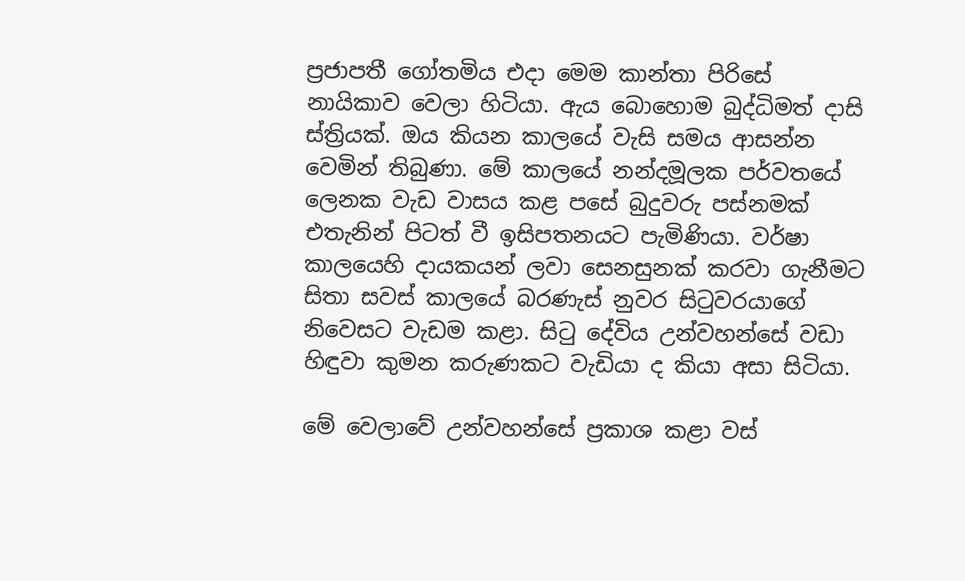ප්‍රජාපතී ගෝතමිය එදා මෙම කාන්තා පිරිසේ නායිකාව වෙලා හිටියා. ඇය බොහොම බුද්ධිමත් දාසි ස්ත්‍රියක්. ඔය කියන කාලයේ වැසි සමය ආසන්න වෙමින් තිබුණා. මේ කාලයේ නන්දමූලක පර්වතයේ ලෙනක වැඩ වාසය කළ පසේ බුදුවරු පස්නමක් එතැනින් පිටත් වී ඉසිපතනයට පැමිණියා. වර්ෂා කාලයෙහි දායකයන් ලවා සෙනසුනක් කරවා ගැනීමට සිතා සවස් කාලයේ බරණැස් නුවර සිටුවරයාගේ නිවෙසට වැඩම කළා. සිටු දේවිය උන්වහන්සේ වඩා හිඳුවා කුමන කරුණකට වැඩියා ද කියා අසා සිටියා.

මේ වෙලාවේ උන්වහන්සේ ප්‍රකාශ කළා වස්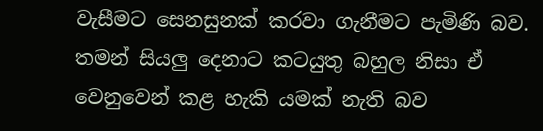වැසීමට සෙනසුනක් කරවා ගැනීමට පැමිණි බව. තමන් සියලු දෙනාට කටයුතු බහුල නිසා ඒ වෙනුවෙන් කළ හැකි යමක් නැති බව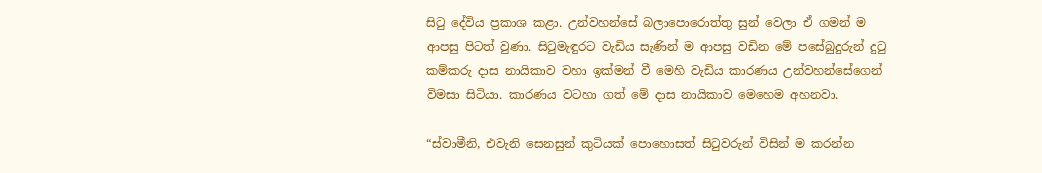සිටු දේවිය ප්‍රකාශ කළා. උන්වහන්සේ බලාපොරොත්තු සුන් වෙලා ඒ ගමන් ම ආපසු පිටත් වුණා. සිටුමැඳුරට වැඩිය සැණින් ම ආපසු වඩින මේ පසේබුදුරුන් දුටු කම්කරු දාස නායිකාව වහා ඉක්මන් වී මෙහි වැඩිය කාරණය උන්වහන්සේගෙන් විමසා සිටියා. කාරණය වටහා ගත් මේ දාස නායිකාව මෙහෙම අහනවා.

“ස්වාමීනි, එවැනි සෙනසුන් කුටියක් පොහොසත් සිටුවරුන් විසින් ම කරන්න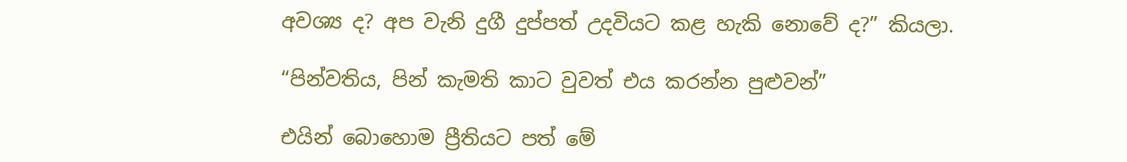අවශ්‍ය ද? අප වැනි දුගී දුප්පත් උදවියට කළ හැකි නොවේ ද?” කියලා.

“පින්වතිය, පින් කැමති කාට වුවත් එය කරන්න පුළුවන්”

එයින් බොහොම ප්‍රීතියට පත් මේ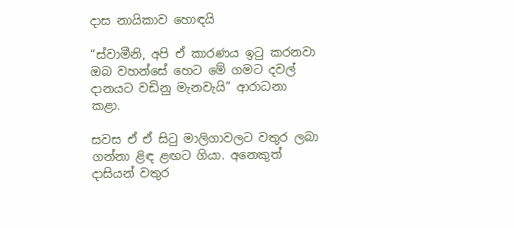දාස නායිකාව හොඳයි

“ස්වාමීනි, අපි ඒ කාරණය ඉටු කරනවා ඔබ වහන්සේ හෙට මේ ගමට දවල් දානයට වඩිනු මැනවැයි” ආරාධනා කළා.

සවස ඒ ඒ සිටු මාලිගාවලට වතුර ලබා ගන්නා ළිඳ ළඟට ගියා. අනෙකුත් දාසියන් වතුර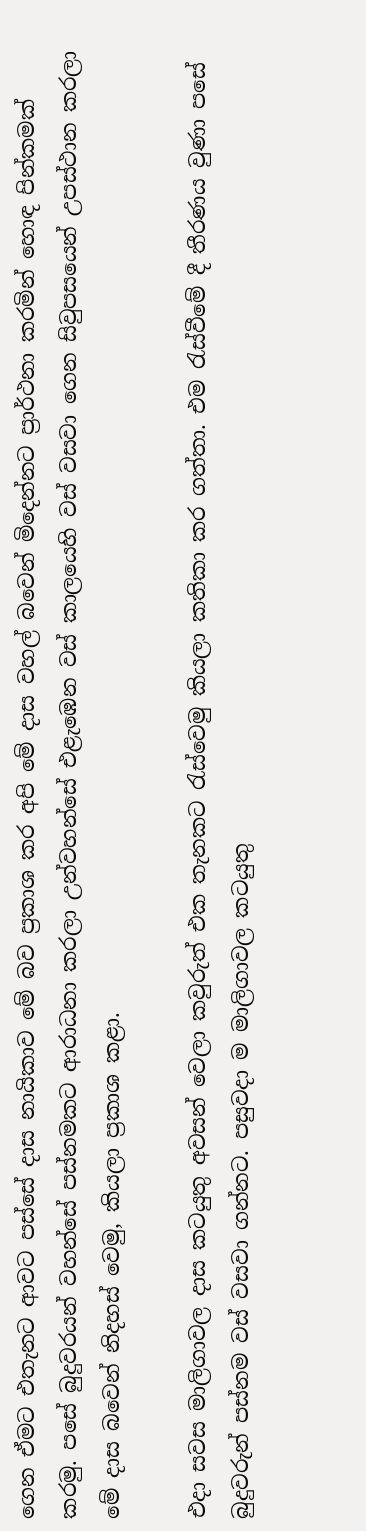ගෙන ඒමට එතැනට ආවට පස්සේ දාස නායිකාව මේ බව ප්‍රකාශ කර අපි මේ දාස වහල් බවෙන් මිදෙන්නට ප්‍රාර්ථනා කරමින් හොඳ පින්කමක් කරමු. පසේ බුදුවරයන් වහන්සේ පස්නමකට ආරාධනා කරලා උන්වහන්සේ එළැඹෙන වස් කාලයෙහි වස් වසවා ගෙන සිවුපසයෙන් උපස්ථාන කරලා මේ දාස බවෙන් නිදහස් වෙමු, කියලා ප්‍රකාශ කළා.

එදා සවස මාලිගාවල දාස කටයුතු අවසන් වෙලා කවුරුත් එක තැනකට රැස්වෙමු කියලා කතිකා කර ගත්තා. එම රැස්වීමේ දී තීරණය වුණා පසේ බුදුවරුන් පස්නම වස් වසවා ගන්නට. පසුවදා ම මාලිගාවල කටයුතු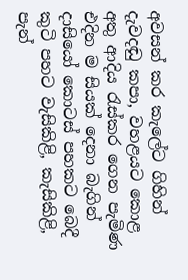අවසන් කර කැලේට ගිහින් දැවදඬු කපා, වහළයට කොළ අතු ආදිය රැස්කර ගෙන පැමිණ එදින ම සියක් දෙනා බැගින් දාසියෝ කොටස් පහකට බෙදී කුටි පහට වැසිකිළි, කැසිකිළි, පැන්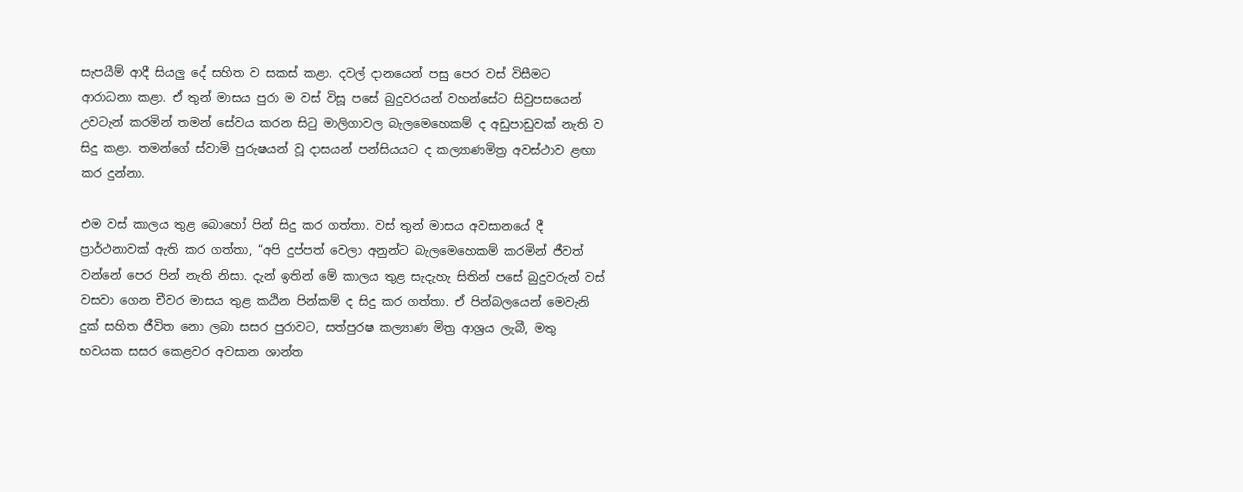සැපයීම් ආදී සියලු දේ සහිත ව සකස් කළා. දවල් දානයෙන් පසු පෙර වස් විසීමට ආරාධනා කළා. ඒ තුන් මාසය පුරා ම වස් විසූ පසේ බුදුවරයන් වහන්සේට සිවුපසයෙන් උවටැන් කරමින් තමන් සේවය කරන සිටු මාලිගාවල බැලමෙහෙකම් ද අඩුපාඩුවක් නැති ව සිදු කළා. තමන්ගේ ස්වාමි පුරුෂයන් වූ දාසයන් පන්සියයට ද කල්‍යාණමිත්‍ර අවස්ථාව ළඟා කර දුන්නා.

එම වස් කාලය තුළ බොහෝ පින් සිදු කර ගත්තා. වස් තුන් මාසය අවසානයේ දී ප්‍රාර්ථනාවක් ඇති කර ගත්තා, “අපි දුප්පත් වෙලා අනුන්ට බැලමෙහෙකම් කරමින් ජීවත් වන්නේ පෙර පින් නැති නිසා. දැන් ඉතින් මේ කාලය තුළ සැදැහැ සිතින් පසේ බුදුවරුන් වස් වසවා ගෙන චීවර මාසය තුළ කඨින පින්කම් ද සිදු කර ගත්තා. ඒ පින්බලයෙන් මෙවැනි දුක් සහිත ජීවිත නො ලබා සසර පුරාවට, සත්පුරෂ කල්‍යාණ මිත්‍ර ආශ්‍රය ලැබී, මතු භවයක සසර කෙළවර අවසාන ශාන්ත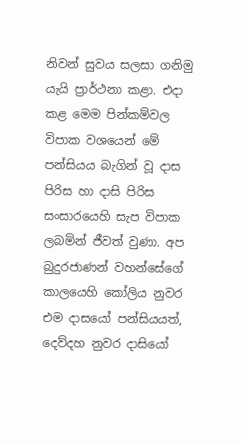නිවන් සුවය සලසා ගනිමු යැයි ප්‍රාර්ථනා කළා. එදා කළ මෙම පින්කම්වල විපාක වශයෙන් මේ පන්සියය බැගින් වූ දාස පිරිස හා දාසි පිරිස සංසාරයෙහි සැප විපාක ලබමින් ජීවත් වුණා. අප බුදුරජාණන් වහන්සේගේ කාලයෙහි කෝලිය නුවර එම දාසයෝ පන්සියයත්, දෙව්දහ නුවර දාසියෝ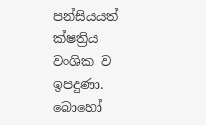පන්සියයත් ක්ෂත්‍රිය වංශික ව ඉපදුණා. බොහෝ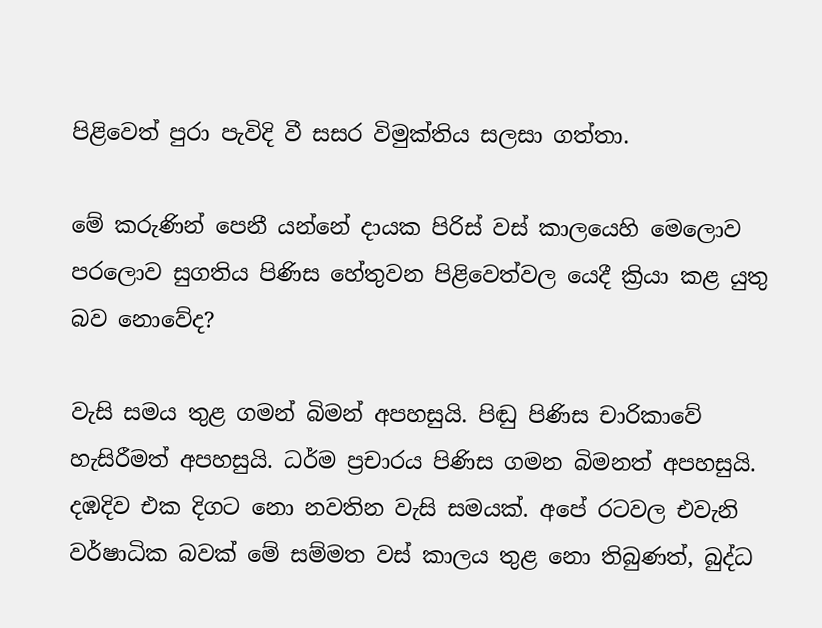පිළිවෙත් පුරා පැවිදි වී සසර විමුක්තිය සලසා ගත්තා.

මේ කරුණින් පෙනී යන්නේ දායක පිරිස් වස් කාලයෙහි මෙලොව පරලොව සුගතිය පිණිස හේතුවන පිළිවෙත්වල යෙදී ක්‍රියා කළ යුතු බව නොවේද?

වැසි සමය තුළ ගමන් බිමන් අපහසුයි. පිඬු පිණිස චාරිකාවේ හැසිරීමත් අපහසුයි. ධර්ම ප්‍රචාරය පිණිස ගමන බිමනත් අපහසුයි. දඹදිව එක දිගට නො නවතින වැසි සමයක්. අපේ රටවල එවැනි වර්ෂාධික බවක් මේ සම්මත වස් කාලය තුළ නො තිබුණත්, බුද්ධ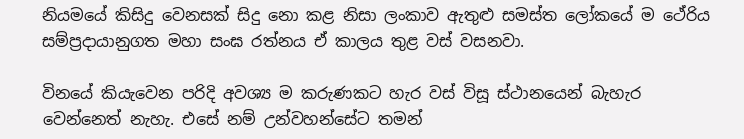නියමයේ කිසිදු වෙනසක් සිදු නො කළ නිසා ලංකාව ඇතුළු සමස්ත ලෝකයේ ම ථේරිය සම්ප්‍රදායානුගත මහා සංඝ රත්නය ඒ කාලය තුළ වස් වසනවා.

විනයේ කියැවෙන පරිදි අවශ්‍ය ම කරුණකට හැර වස් විසූ ස්ථානයෙන් බැහැර වෙන්නෙත් නැහැ. එසේ නම් උන්වහන්සේට තමන්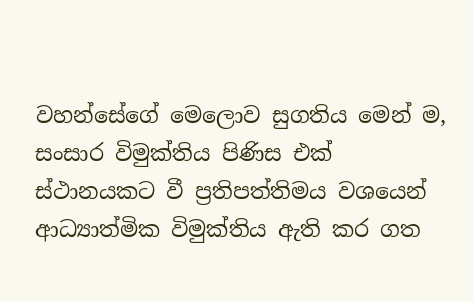වහන්සේගේ මෙලොව සුගතිය මෙන් ම, සංසාර විමුක්තිය පිණිස එක් ස්ථානයකට වී ප්‍රතිපත්තිමය වශයෙන් ආධ්‍යාත්මික විමුක්තිය ඇති කර ගත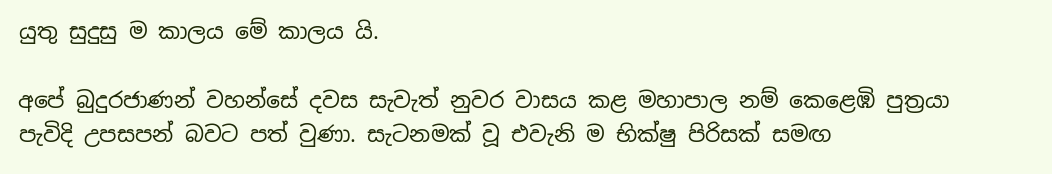යුතු සුදුසු ම කාලය මේ කාලය යි.

අපේ බුදුරජාණන් වහන්සේ දවස සැවැත් නුවර වාසය කළ මහාපාල නම් කෙළෙඹි පුත්‍රයා පැවිදි උපසපන් බවට පත් වුණා. සැටනමක් වූ එවැනි ම භික්ෂු පිරිසක් සමඟ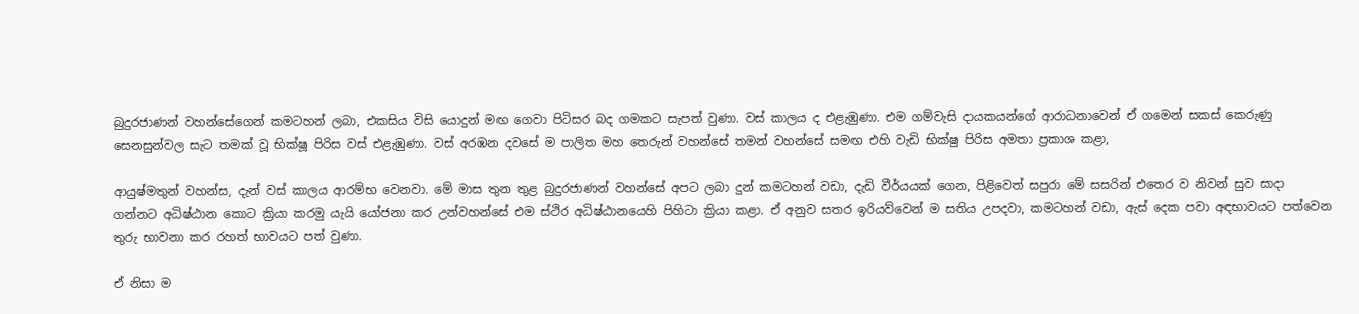බුදුරජාණන් වහන්සේගෙන් කමටහන් ලබා, එකසිය විසි යොදුන් මඟ ගෙවා පිටිසර බද ගමකට සැපත් වුණා. වස් කාලය ද එළැඹුණා. එම ගම්වැසි දායකයන්ගේ ආරාධනාවෙන් ඒ ගමෙන් සකස් කෙරුණු සෙනසුන්වල සැට තමක් වූ භික්ෂූ පිරිස වස් එළැඹුණා. වස් අරඹන දවසේ ම පාලිත මහ තෙරුන් වහන්සේ තමන් වහන්සේ සමඟ එහි වැඩි භික්ෂු පිරිස අමතා ප්‍රකාශ කළා,

ආයුෂ්මතුන් වහන්ස, දැන් වස් කාලය ආරම්භ වෙනවා. මේ මාස තුන තුළ බුදුරජාණන් වහන්සේ අපට ලබා දුන් කමටහන් වඩා, දැඩි වීර්යයක් ගෙන, පිළිවෙත් සපුරා මේ සසරින් එතෙර ව නිවන් සුව සාදා ගන්නට අධිෂ්ඨාන කොට ක්‍රියා කරමු යැයි යෝජනා කර උන්වහන්සේ එම ස්ථිර අධිෂ්ඨානයෙහි පිහිටා ක්‍රියා කළා. ඒ අනුව සතර ඉරියව්වෙන් ම සතිය උපදවා, කමටහන් වඩා, ඇස් දෙක පවා අඳභාවයට පත්වෙන තුරු භාවනා කර රහත් භාවයට පත් වුණා.

ඒ නිසා ම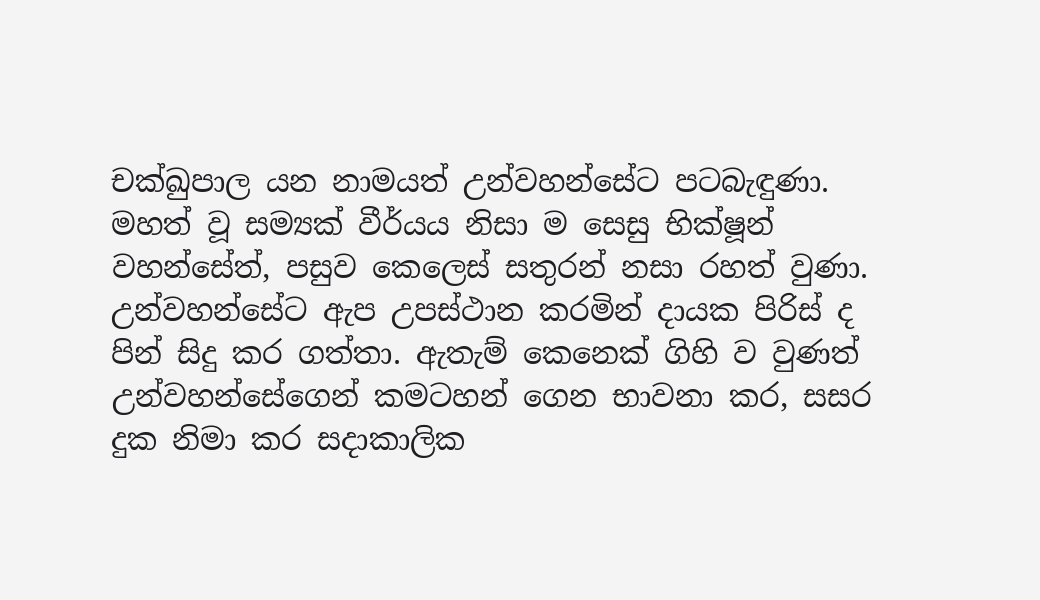චක්ඛුපාල යන නාමයත් උන්වහන්සේට පටබැඳුණා. මහත් වූ සම්‍යක් වීර්යය නිසා ම සෙසු භික්ෂූන් වහන්සේත්, පසුව කෙලෙස් සතුරන් නසා රහත් වුණා. උන්වහන්සේට ඇප උපස්ථාන කරමින් දායක පිරිස් ද පින් සිදු කර ගත්තා. ඇතැම් කෙනෙක් ගිහි ව වුණත් උන්වහන්සේගෙන් කමටහන් ගෙන භාවනා කර, සසර දුක නිමා කර සදාකාලික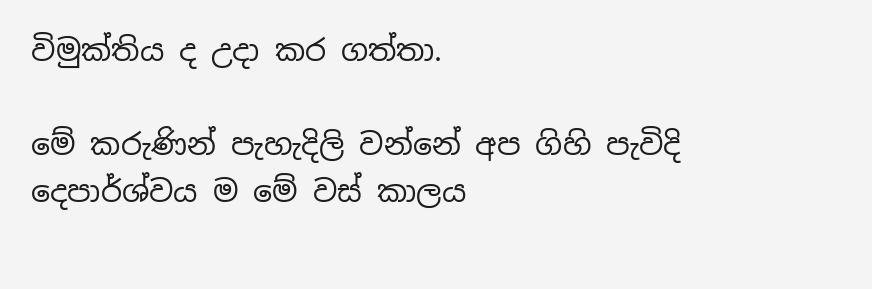විමුක්තිය ද උදා කර ගත්තා.

මේ කරුණින් පැහැදිලි වන්නේ අප ගිහි පැවිදි දෙපාර්ශ්වය ම මේ වස් කාලය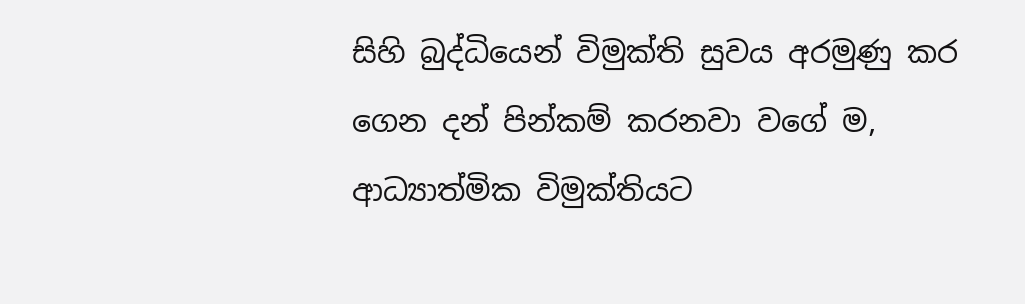සිහි බුද්ධියෙන් විමුක්ති සුවය අරමුණු කර ගෙන දන් පින්කම් කරනවා වගේ ම, ආධ්‍යාත්මික විමුක්තියට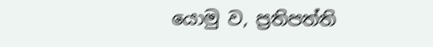යොමු ව, ප්‍රතිපත්ති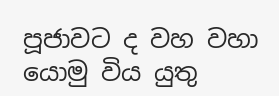පූජාවට ද වහ වහා යොමු විය යුතු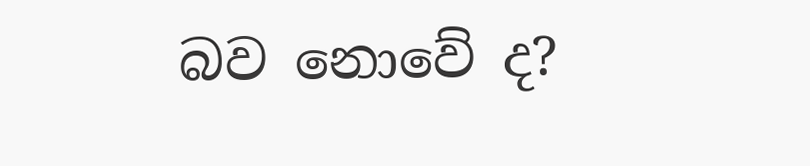බව නොවේ ද?